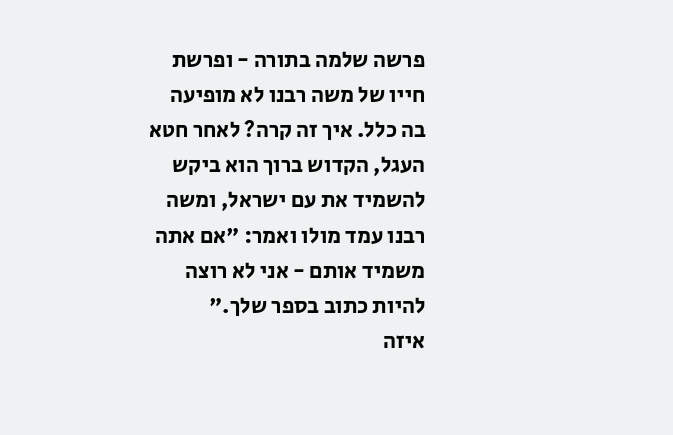פרשה שלמה בתורה - ופרשת חייו של משה רבנו לא מופיעה בה כלל. איך זה קרה? לאחר חטא העגל, הקדוש ברוך הוא ביקש להשמיד את עם ישראל, ומשה רבנו עמד מולו ואמר: "אם אתה משמיד אותם - אני לא רוצה להיות כתוב בספר שלך."
איזה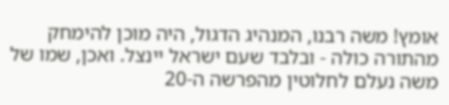אומץ! משה רבנו, המנהיג הדגול, היה מוכן להימחק מהתורה כולה - ובלבד שעם ישראל יינצל. ואכן, שמו של משה נעלם לחלוטין מהפרשה ה-20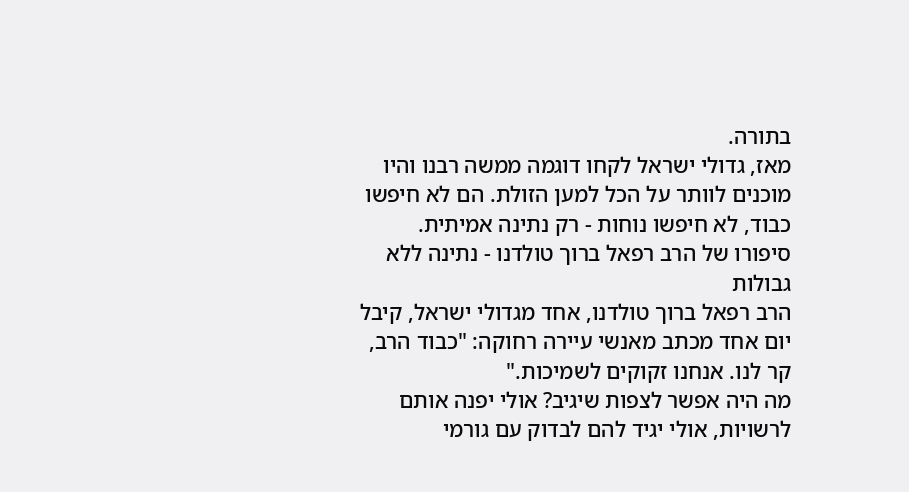בתורה.
מאז, גדולי ישראל לקחו דוגמה ממשה רבנו והיו מוכנים לוותר על הכל למען הזולת. הם לא חיפשו כבוד, לא חיפשו נוחות - רק נתינה אמיתית.
סיפורו של הרב רפאל ברוך טולדנו - נתינה ללא גבולות
הרב רפאל ברוך טולדנו, אחד מגדולי ישראל, קיבל יום אחד מכתב מאנשי עיירה רחוקה: "כבוד הרב, קר לנו. אנחנו זקוקים לשמיכות."
מה היה אפשר לצפות שיגיב? אולי יפנה אותם לרשויות, אולי יגיד להם לבדוק עם גורמי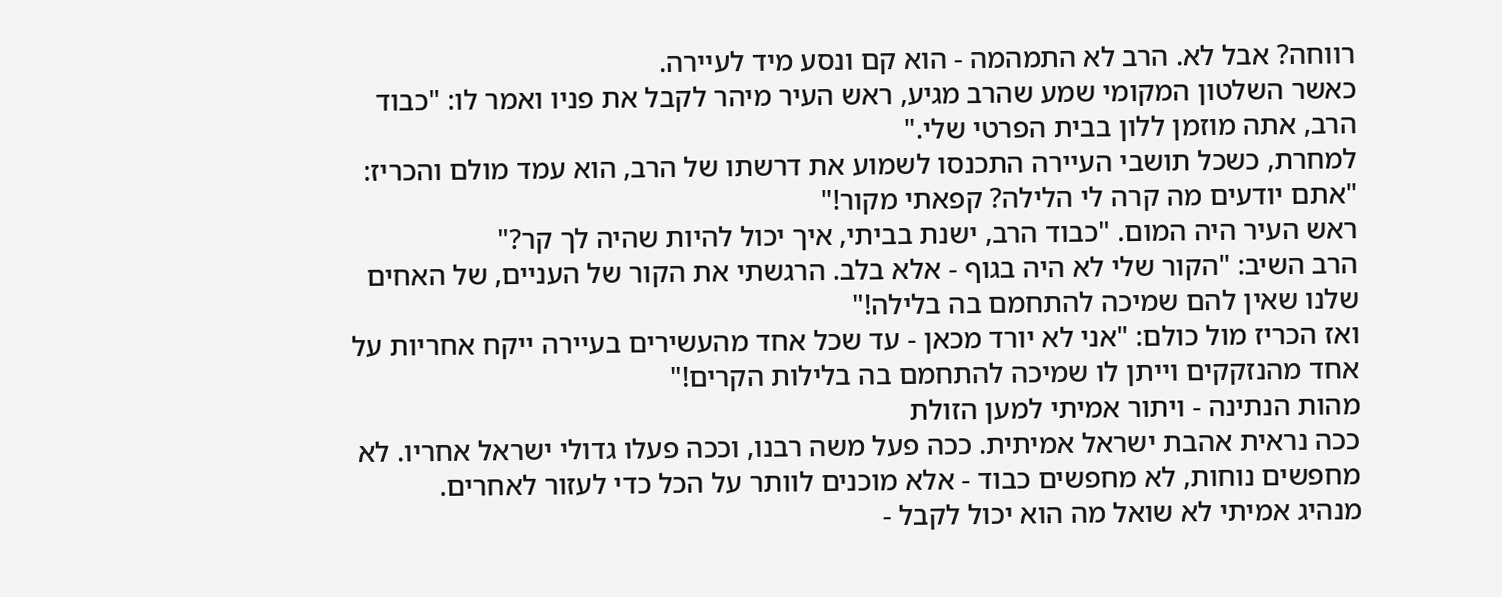רווחה? אבל לא. הרב לא התמהמה - הוא קם ונסע מיד לעיירה.
כאשר השלטון המקומי שמע שהרב מגיע, ראש העיר מיהר לקבל את פניו ואמר לו: "כבוד הרב, אתה מוזמן ללון בבית הפרטי שלי."
למחרת, כשכל תושבי העיירה התכנסו לשמוע את דרשתו של הרב, הוא עמד מולם והכריז: "אתם יודעים מה קרה לי הלילה? קפאתי מקור!"
ראש העיר היה המום. "כבוד הרב, ישנת בביתי, איך יכול להיות שהיה לך קר?"
הרב השיב: "הקור שלי לא היה בגוף - אלא בלב. הרגשתי את הקור של העניים, של האחים שלנו שאין להם שמיכה להתחמם בה בלילה!"
ואז הכריז מול כולם: "אני לא יורד מכאן - עד שכל אחד מהעשירים בעיירה ייקח אחריות על אחד מהנזקקים וייתן לו שמיכה להתחמם בה בלילות הקרים!"
מהות הנתינה - ויתור אמיתי למען הזולת
ככה נראית אהבת ישראל אמיתית. ככה פעל משה רבנו, וככה פעלו גדולי ישראל אחריו. לא מחפשים נוחות, לא מחפשים כבוד - אלא מוכנים לוותר על הכל כדי לעזור לאחרים.
מנהיג אמיתי לא שואל מה הוא יכול לקבל -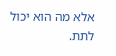אלא מה הוא יכול לתת.